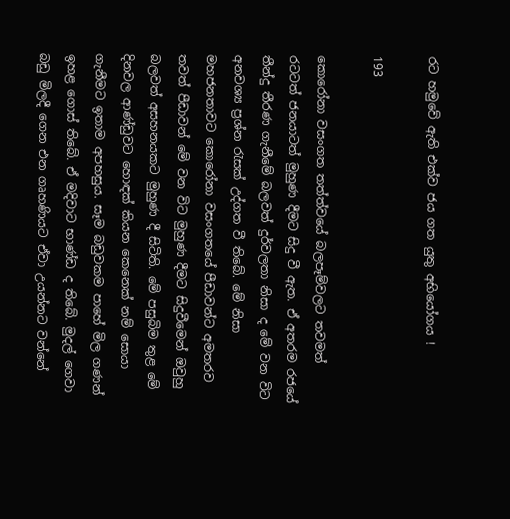රට හමුවේ ඇති එක්ව ජය ගත යුතු අභියෝගය !

193

කොරෝනා වසංගත තත්ත්වයේ බලපෑම්වලට තවමත් රටටත් ජනයාටත් මුහුණ දීමට සිදු වී ඇත. ඒ අතරම රජයේ තීන්දු තීරණ ගැනීමේ බලවත් දුර්වලතා නිසා ද මේ වන විට අනවශ්‍ය ප්‍රශ්න රැසක් උද්ගත වී තිබේ. මේ නිසා මහජනතාවට කොරෝනා වසංගතයේ පීඩාවන්ට අමතරව තවත් පීඩාවන් මේ වන විට මුහුණ දීමට සිදුවීමෙන් ඔවුහු බලවත් අසහනයකට මුහුණ දී සිටිති. මේ පසුබිම තුළ මේ දිනවල ආණ්ඩුවට හොඳක් කියන කෙනෙක් නම් සොයා ගැනීමට ඉතාම අපහසුය. සෑම බඩුවකම පාහේ මිල ගණන් ඉහළ ගොස් තිබේ. ඒ මදිවාට භාණ්ඩ ද තිබේ. මුදල් ගෙවා බඩු මිලදී ගෙන එන ගෘහණියට ඒවා උයන්නට වන්නේ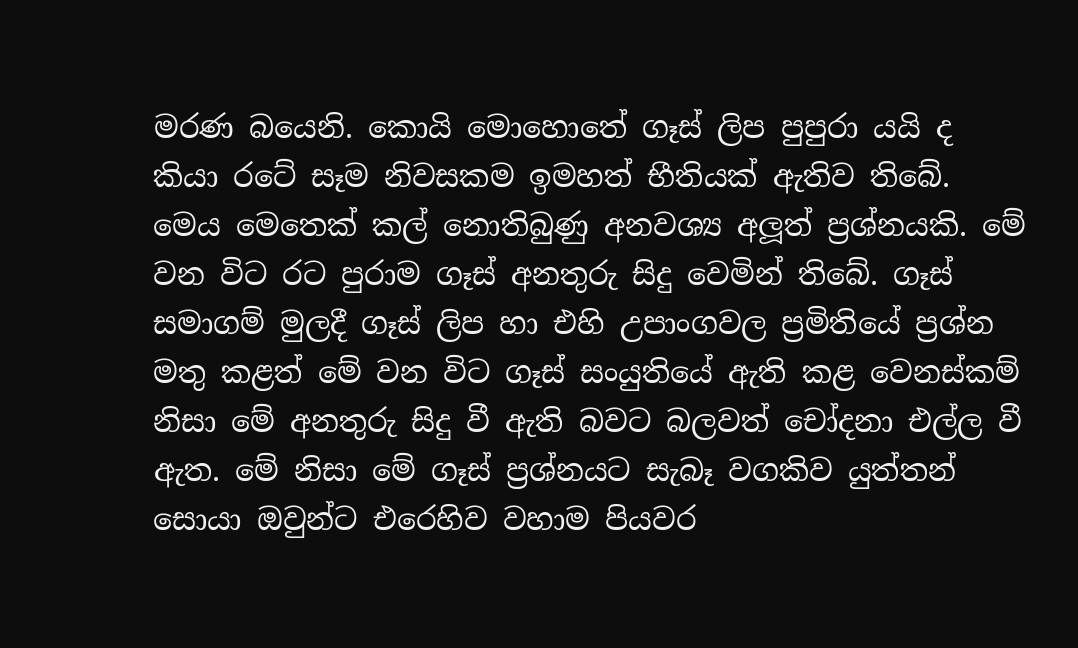මරණ බයෙනි. කොයි මොහොතේ ගෑස් ලිප පුපුරා යයි ද කියා රටේ සෑම නිවසකම ඉමහත් භීතියක් ඇතිව තිබේ. මෙය මෙතෙක් කල් නොතිබුණු අනවශ්‍ය අලූත් ප්‍රශ්නයකි. මේ වන විට රට පුරාම ගෑස් අනතුරු සිදු වෙමින් තිබේ. ගෑස් සමාගම් මුලදී ගෑස් ලිප හා එහි උපාංගවල ප්‍රමිතියේ ප්‍රශ්න මතු කළත් මේ වන විට ගෑස් සංයුතියේ ඇති කළ වෙනස්කම් නිසා මේ අනතුරු සිදු වී ඇති බවට බලවත් චෝදනා එල්ල වී ඇත. මේ නිසා මේ ගෑස් ප්‍රශ්නයට සැබෑ වගකිව යුත්තන් සොයා ඔවුන්ට එරෙහිව වහාම පියවර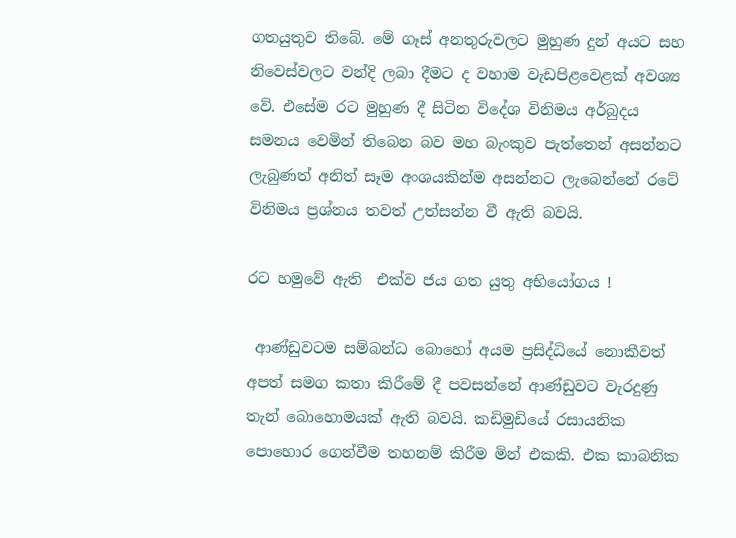ගතයුතුව තිබේ. මේ ගෑස් අනතුරුවලට මුහුණ දුන් අයට සහ නිවෙස්වලට වන්දි ලබා දීමට ද වහාම වැඩපිළවෙළක් අවශ්‍ය වේ. එසේම රට මුහුණ දී සිටින විදේශ විනිමය අර්බුදය සමනය වෙමින් තිබෙන බව මහ බැංකුව පැත්තෙන් අසන්නට ලැබුණත් අනිත් සෑම අංශයකින්ම අසන්නට ලැබෙන්නේ රටේ විනිමය ප්‍රශ්නය තවත් උත්සන්න වී ඇති බවයි.

රට හමුවේ ඇති  එක්ව ජය ගත යුතු අභියෝගය !

 ආණ්ඩුවටම සම්බන්ධ බොහෝ අයම ප්‍රසිද්ධියේ නොකීවත් අපත් සමග කතා කිරීමේ දී පවසන්නේ ආණ්ඩුවට වැරදුණු තැන් බොහොමයක් ඇති බවයි. කඩිමුඩියේ රසායනික පොහොර ගෙන්වීම තහනම් කිරීම මින් එකකි. එක කාබනික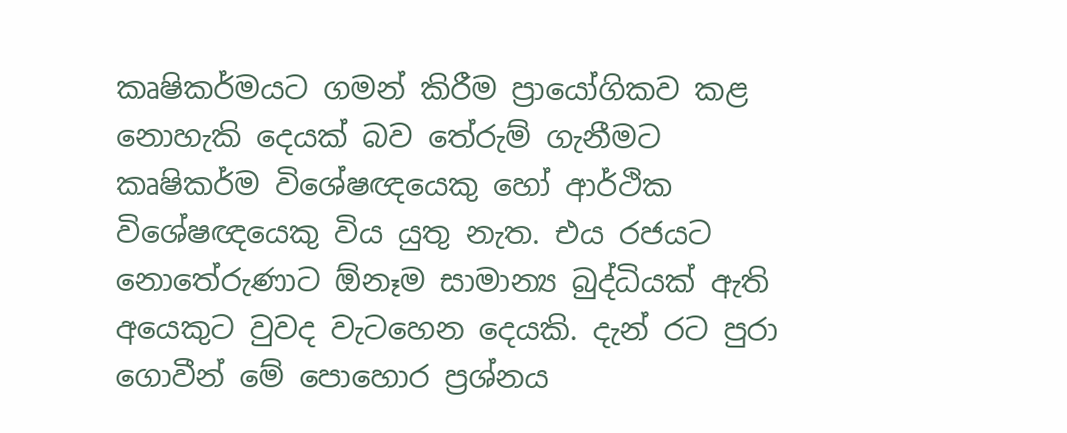කෘෂිකර්මයට ගමන් කිරීම ප්‍රායෝගිකව කළ නොහැකි දෙයක් බව තේරුම් ගැනීමට කෘෂිකර්ම විශේෂඥයෙකු හෝ ආර්ථික විශේෂඥයෙකු විය යුතු නැත. එය රජයට නොතේරුණාට ඕනෑම සාමාන්‍ය බුද්ධියක් ඇති අයෙකුට වුවද වැටහෙන දෙයකි. දැන් රට පුරා ගොවීන් මේ පොහොර ප්‍රශ්නය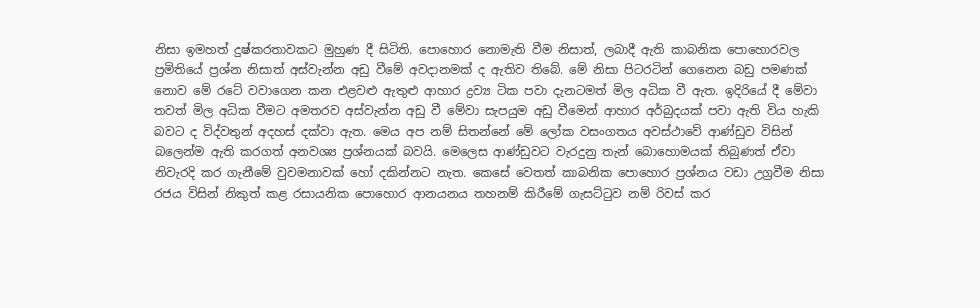නිසා ඉමහත් දුෂ්කරතාවකට මුහුණ දී සිටිති. පොහොර නොමැති වීම නිසාත්, ලබාදී ඇති කාබනික පොහොරවල ප්‍රමිතියේ ප්‍රශ්න නිසාත් අස්වැන්න අඩු වීමේ අවදානමක් ද ඇතිව තිබේ. මේ නිසා පිටරටින් ගෙනෙන බඩු පමණක් නොව මේ රටේ වවාගෙන කන එළවළු ඇතුළු ආහාර ද්‍රව්‍ය ටික පවා දැනටමත් මිල අධික වී ඇත. ඉදිරියේ දී මේවා තවත් මිල අධික වීමට අමතරව අස්වැන්න අඩු වී මේවා සැපයුම අඩු වීමෙන් ආහාර අර්බුදයක් පවා ඇති විය හැකි බවට ද විද්වතුන් අදහස් දක්වා ඇත. මෙය අප නම් සිතන්නේ මේ ලෝක වසංගතය අවස්ථාවේ ආණ්ඩුව විසින් බලෙන්ම ඇති කරගත් අනවශ්‍ය ප්‍රශ්නයක් බවයි. මෙලෙස ආණ්ඩුවට වැරදුනු තැන් බොහොමයක් තිබුණත් ඒවා නිවැරදි කර ගැනීමේ වුවමනාවක් හෝ දකින්නට නැත. කෙසේ වෙතත් කාබනික පොහොර ප්‍රශ්නය වඩා උග්‍රවීම නිසා රජය විසින් නිකුත් කළ රසායනික පොහොර ආනයනය තහනම් කිරීමේ ගැසට්ටුව නම් රිවස් කර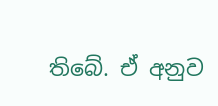තිබේ. ඒ අනුව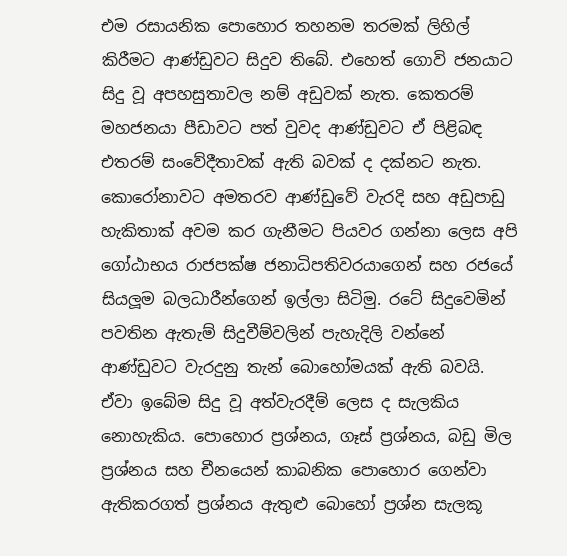එම රසායනික පොහොර තහනම තරමක් ලිහිල් කිරීමට ආණ්ඩුවට සිදුව තිබේ. එහෙත් ගොවි ජනයාට සිදු වූ අපහසුතාවල නම් අඩුවක් නැත. කෙතරම් මහජනයා පීඩාවට පත් වුවද ආණ්ඩුවට ඒ පිළිබඳ එතරම් සංවේදීතාවක් ඇති බවක් ද දක්නට නැත. කොරෝනාවට අමතරව ආණ්ඩුවේ වැරදි සහ අඩුපාඩු හැකිතාක් අවම කර ගැනීමට පියවර ගන්නා ලෙස අපි ගෝඨාභය රාජපක්ෂ ජනාධිපතිවරයාගෙන් සහ රජයේ සියලූම බලධාරීන්ගෙන් ඉල්ලා සිටිමු. රටේ සිදුවෙමින් පවතින ඇතැම් සිදුවීම්වලින් පැහැදිලි වන්නේ ආණ්ඩුවට වැරදුනු තැන් බොහෝමයක් ඇති බවයි. ඒවා ඉබේම සිදු වූ අත්වැරදීම් ලෙස ද සැලකිය නොහැකිය. පොහොර ප්‍රශ්නය, ගෑස් ප්‍රශ්නය, බඩු මිල ප්‍රශ්නය සහ චීනයෙන් කාබනික පොහොර ගෙන්වා ඇතිකරගත් ප්‍රශ්නය ඇතුළු බොහෝ ප්‍රශ්න සැලකූ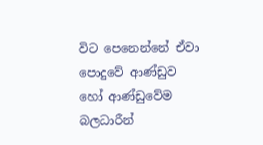විට පෙනෙන්නේ ඒවා පොදුවේ ආණ්ඩුව හෝ ආණ්ඩුවේම බලධාරීන්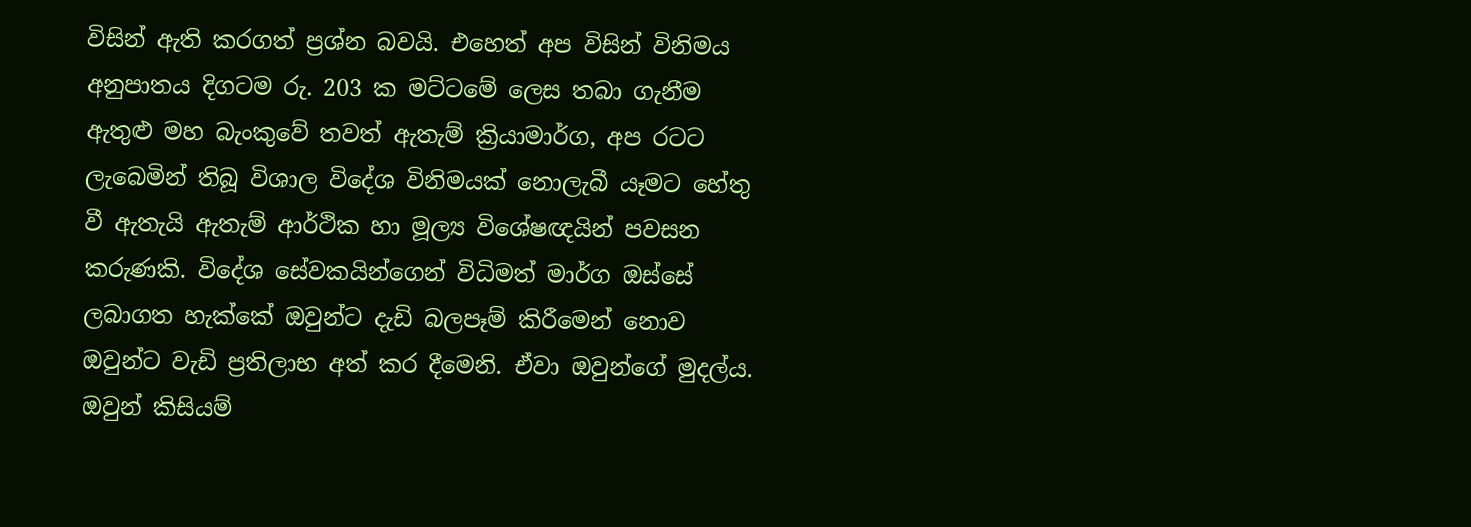විසින් ඇති කරගත් ප්‍රශ්න බවයි. එහෙත් අප විසින් විනිමය අනුපාතය දිගටම රු. 203 ක මට්ටමේ ලෙස තබා ගැනීම ඇතුළු මහ බැංකුවේ තවත් ඇතැම් ක්‍රියාමාර්ග, අප රටට ලැබෙමින් තිබූ විශාල විදේශ විනිමයක් නොලැබී යෑමට හේතු වී ඇතැයි ඇතැම් ආර්ථික හා මූල්‍ය විශේෂඥයින් පවසන කරුණකි. විදේශ සේවකයින්ගෙන් විධිමත් මාර්ග ඔස්සේ ලබාගත හැක්කේ ඔවුන්ට දැඩි බලපෑම් කිරීමෙන් නොව ඔවුන්ට වැඩි ප්‍රතිලාභ අත් කර දීමෙනි. ඒවා ඔවුන්ගේ මුදල්ය. ඔවුන් කිසියම්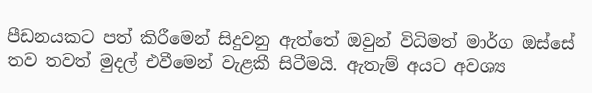පීඩනයකට පත් කිරීමෙන් සිදුවනු ඇත්තේ ඔවුන් විධිමත් මාර්ග ඔස්සේ තව තවත් මුදල් එවීමෙන් වැළකී සිටීමයි. ඇතැම් අයට අවශ්‍ය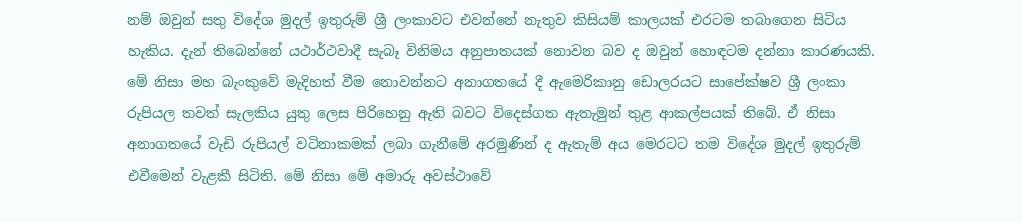නම් ඔවුන් සතු විදේශ මුදල් ඉතුරුම් ශ්‍රී ලංකාවට එවන්නේ නැතුව කිසියම් කාලයක් එරටම තබාගෙන සිටිය හැකිය. දැන් තිබෙන්නේ යථාර්ථවාදී සැබෑ විනිමය අනුපාතයක් නොවන බව ද ඔවුන් හොඳටම දන්නා කාරණයකි. මේ නිසා මහ බැංකුවේ මැදිහත් වීම නොවන්නට අනාගතයේ දී ඇමෙරිකානු ඩොලරයට සාපේක්ෂව ශ්‍රී ලංකා රුපියල තවත් සැලකිය යුතු ලෙස පිරිහෙනු ඇති බවට විදෙස්ගත ඇතැමුන් තුළ ආකල්පයක් තිබේ. ඒ නිසා අනාගතයේ වැඩි රුපියල් වටිනාකමක් ලබා ගැනීමේ අරමුණින් ද ඇතැම් අය මෙරටට තම විදේශ මුදල් ඉතුරුම් එවීමෙන් වැළකී සිටිති. මේ නිසා මේ අමාරු අවස්ථාවේ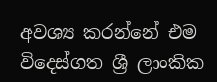අවශ්‍ය කරන්නේ එම විදෙස්ගත ශ්‍රී ලාංකික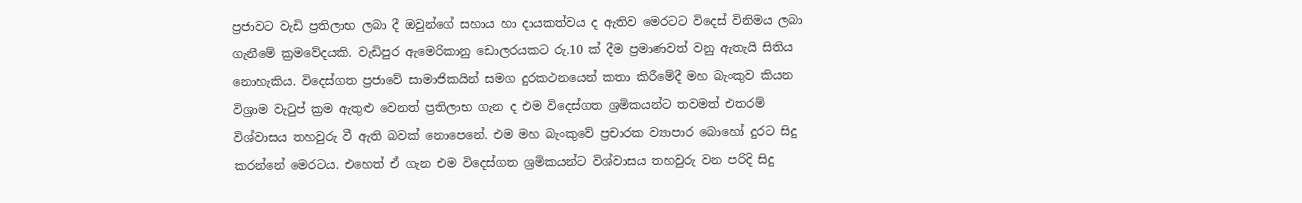ප්‍රජාවට වැඩි ප්‍රතිලාභ ලබා දී ඔවුන්ගේ සහාය හා දායකත්වය ද ඇතිව මෙරටට විදෙස් විනිමය ලබා ගැනීමේ ක්‍රමවේදයකි. වැඩිපුර ඇමෙරිකානු ඩොලරයකට රු.10 ක් දීම ප්‍රමාණවත් වනු ඇතැයි සිතිය නොහැකිය. විදෙස්ගත ප්‍රජාවේ සාමාජිකයින් සමග දුරකථනයෙන් කතා කිරීමේදී මහ බැංකුව කියන විශ්‍රාම වැටුප් ක්‍රම ඇතුළු වෙනත් ප්‍රතිලාභ ගැන ද එම විදෙස්ගත ශ්‍රමිකයන්ට තවමත් එතරම් විශ්වාසය තහවුරු වී ඇති බවක් නොපෙනේ. එම මහ බැංකුවේ ප්‍රචාරක ව්‍යාපාර බොහෝ දුරට සිදු කරන්නේ මෙරටය. එහෙත් ඒ ගැන එම විදෙස්ගත ශ්‍රමිකයන්ට විශ්වාසය තහවුරු වන පරිදි සිදු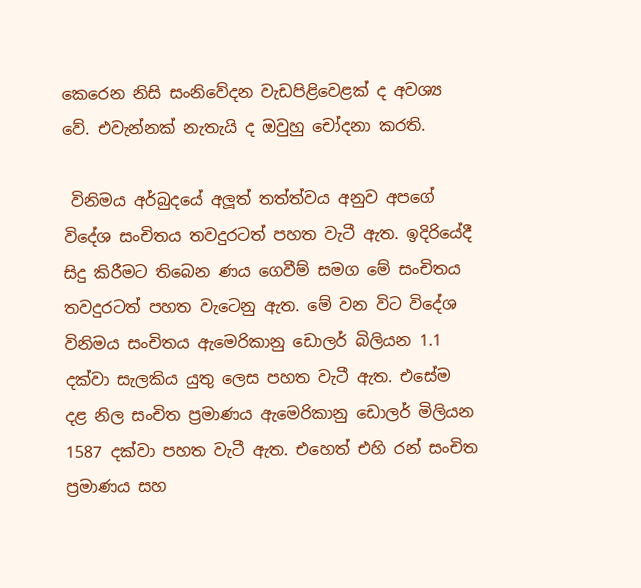කෙරෙන නිසි සංනිවේදන වැඩපිළිවෙළක් ද අවශ්‍ය වේ. එවැන්නක් නැතැයි ද ඔවුහු චෝදනා කරති.

 විනිමය අර්බුදයේ අලූත් තත්ත්වය අනුව අපගේ විදේශ සංචිතය තවදුරටත් පහත වැටී ඇත. ඉදිරියේදී සිදු කිරීමට තිබෙන ණය ගෙවීම් සමග මේ සංචිතය තවදුරටත් පහත වැටෙනු ඇත. මේ වන විට විදේශ විනිමය සංචිතය ඇමෙරිකානු ඩොලර් බිලියන 1.1 දක්වා සැලකිය යුතු ලෙස පහත වැටී ඇත. එසේම දළ නිල සංචිත ප්‍රමාණය ඇමෙරිකානු ඩොලර් මිලියන 1587 දක්වා පහත වැටී ඇත. එහෙත් එහි රන් සංචිත ප්‍රමාණය සහ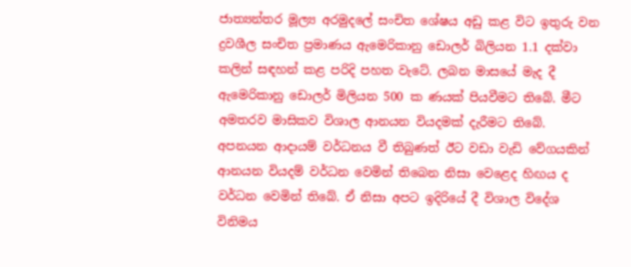ජාත්‍යන්තර මූල්‍ය අරමුදලේ සංචිත ශේෂය අඩු කළ විට ඉතුරු වන ද්‍රවශීල සංචිත ප්‍රමාණය ඇමෙරිකානු ඩොලර් බිලියන 1.1 දක්වා කලින් සඳහන් කළ පරිදි පහත වැටේ. ලබන මාසයේ මැද දී ඇමෙරිකානු ඩොලර් මිලියන 500 ක ණයක් පියවීමට තිබේ. මීට අමතරව මාසිකව විශාල ආනයන වියදමක් දැරීමට තිබේ. අපනයන ආදායම් වර්ධනය වී තිබුණත් ඊට වඩා වැඩි වේගයකින් ආනයන වියදම් වර්ධන වෙමින් තිබෙන නිසා වෙළෙද හිඟය ද වර්ධන වෙමින් තිබේ. ඒ නිසා අපට ඉදිරියේ දී විශාල විදේශ විනිමය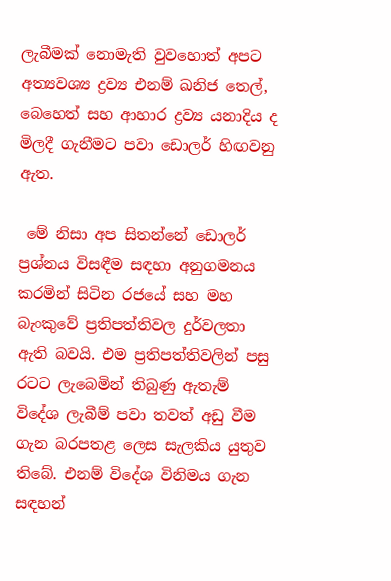ලැබීමක් නොමැති වුවහොත් අපට අත්‍යවශ්‍ය ද්‍රව්‍ය එනම් ඛනිජ තෙල්, බෙහෙත් සහ ආහාර ද්‍රව්‍ය යනාදිය ද මිලදී ගැනීමට පවා ඩොලර් හිඟවනු ඇත.

 මේ නිසා අප සිතන්නේ ඩොලර් ප්‍රශ්නය විසඳීම සඳහා අනුගමනය කරමින් සිටින රජයේ සහ මහ බැංකුවේ ප්‍රතිපත්තිවල දුර්වලතා ඇති බවයි. එම ප්‍රතිපත්තිවලින් පසු රටට ලැබෙමින් තිබුණු ඇතැම් විදේශ ලැබීම් පවා තවත් අඩු වීම ගැන බරපතළ ලෙස සැලකිය යුතුව තිබේ. එනම් විදේශ විනිමය ගැන සඳහන්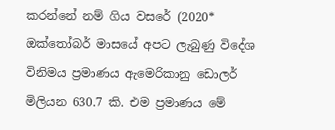කරන්නේ නම් ගිය වසරේ (2020* ඔක්තෝබර් මාසයේ අපට ලැබුණු විදේශ විනිමය ප්‍රමාණය ඇමෙරිකානු ඩොලර් මිලියන 630.7 කි. එම ප්‍රමාණය මේ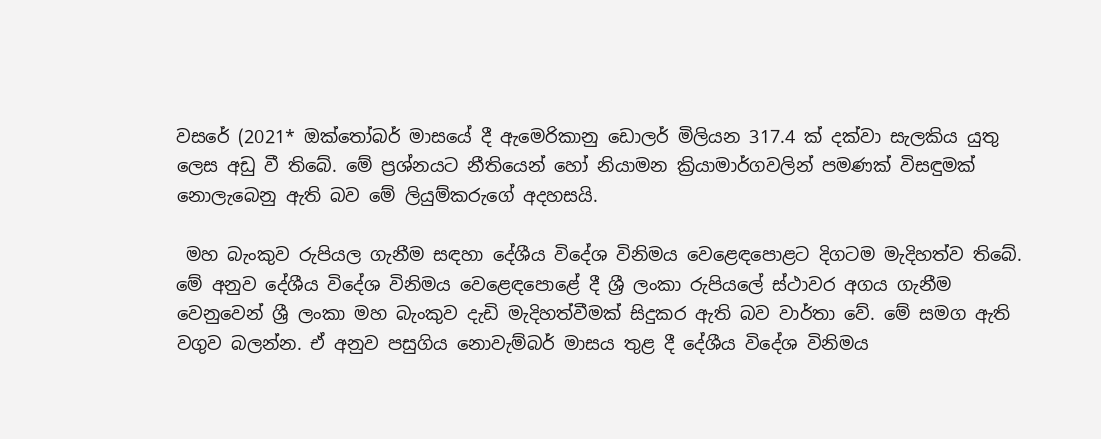වසරේ (2021* ඔක්තෝබර් මාසයේ දී ඇමෙරිකානු ඩොලර් මිලියන 317.4 ක් දක්වා සැලකිය යුතු ලෙස අඩු වී තිබේ. මේ ප්‍රශ්නයට නීතියෙන් හෝ නියාමන ක්‍රියාමාර්ගවලින් පමණක් විසඳුමක් නොලැබෙනු ඇති බව මේ ලියුම්කරුගේ අදහසයි.

 මහ බැංකුව රුපියල ගැනීම සඳහා දේශීය විදේශ විනිමය වෙළෙඳපොළට දිගටම මැදිහත්ව තිබේ. මේ අනුව දේශීය විදේශ විනිමය වෙළෙඳපොළේ දී ශ්‍රී ලංකා රුපියලේ ස්ථාවර අගය ගැනීම වෙනුවෙන් ශ්‍රී ලංකා මහ බැංකුව දැඩි මැදිහත්වීමක් සිදුකර ඇති බව වාර්තා වේ. මේ සමග ඇති වගුව බලන්න. ඒ අනුව පසුගිය නොවැම්බර් මාසය තුළ දී දේශීය විදේශ විනිමය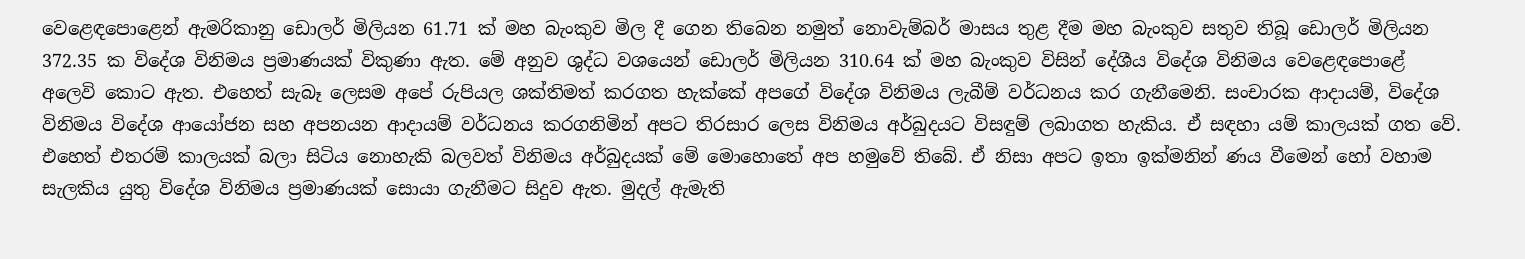වෙළෙඳපොළෙන් ඇමරිකානු ඩොලර් මිලියන 61.71 ක් මහ බැංකුව මිල දී ගෙන තිබෙන නමුත් නොවැම්බර් මාසය තුළ දීම මහ බැංකුව සතුව තිබූ ඩොලර් මිලියන 372.35 ක විදේශ විනිමය ප්‍රමාණයක් විකුණා ඇත. මේ අනුව ශුද්ධ වශයෙන් ඩොලර් මිලියන 310.64 ක් මහ බැංකුව විසින් දේශීය විදේශ විනිමය වෙළෙඳපොළේ අලෙවි කොට ඇත. එහෙත් සැබෑ ලෙසම අපේ රුපියල ශක්තිමත් කරගත හැක්කේ අපගේ විදේශ විනිමය ලැබීම් වර්ධනය කර ගැනීමෙනි. සංචාරක ආදායම්, විදේශ විනිමය විදේශ ආයෝජන සහ අපනයන ආදායම් වර්ධනය කරගනිමින් අපට තිරසාර ලෙස විනිමය අර්බුදයට විසඳුම් ලබාගත හැකිය. ඒ සඳහා යම් කාලයක් ගත වේ. එහෙත් එතරම් කාලයක් බලා සිටිය නොහැකි බලවත් විනිමය අර්බුදයක් මේ මොහොතේ අප හමුවේ තිබේ. ඒ නිසා අපට ඉතා ඉක්මනින් ණය වීමෙන් හෝ වහාම සැලකිය යුතු විදේශ විනිමය ප්‍රමාණයක් සොයා ගැනීමට සිදුව ඇත. මුදල් ඇමැති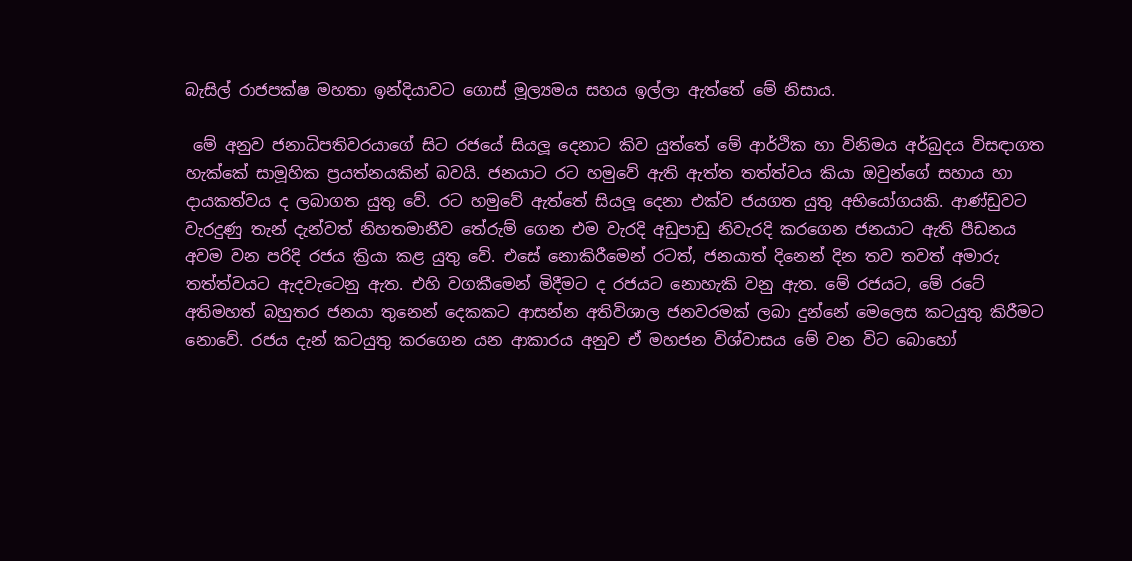බැසිල් රාජපක්ෂ මහතා ඉන්දියාවට ගොස් මූල්‍යමය සහය ඉල්ලා ඇත්තේ මේ නිසාය.

 මේ අනුව ජනාධිපතිවරයාගේ සිට රජයේ සියලූ දෙනාට කිව යුත්තේ මේ ආර්ථික හා විනිමය අර්බුදය විසඳාගත හැක්කේ සාමූහික ප්‍රයත්නයකින් බවයි. ජනයාට රට හමුවේ ඇති ඇත්ත තත්ත්වය කියා ඔවුන්ගේ සහාය හා දායකත්වය ද ලබාගත යුතු වේ. රට හමුවේ ඇත්තේ සියලූ දෙනා එක්ව ජයගත යුතු අභියෝගයකි. ආණ්ඩුවට වැරදුණු තැන් දැන්වත් නිහතමානීව තේරුම් ගෙන එම වැරදි අඩුපාඩු නිවැරදි කරගෙන ජනයාට ඇති පීඩනය අවම වන පරිදි රජය ක්‍රියා කළ යුතු වේ. එසේ නොකිරීමෙන් රටත්, ජනයාත් දිනෙන් දින තව තවත් අමාරු තත්ත්වයට ඇදවැටෙනු ඇත. එහි වගකීමෙන් මිදීමට ද රජයට නොහැකි වනු ඇත. මේ රජයට, මේ රටේ අතිමහත් බහුතර ජනයා තුනෙන් දෙකකට ආසන්න අතිවිශාල ජනවරමක් ලබා දුන්නේ මෙලෙස කටයුතු කිරීමට නොවේ. රජය දැන් කටයුතු කරගෙන යන ආකාරය අනුව ඒ මහජන විශ්වාසය මේ වන විට බොහෝ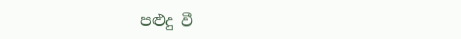පළුදු වී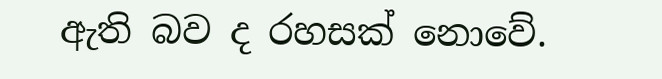ඇති බව ද රහසක් නොවේ.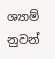ශ්‍යාම් නුවන්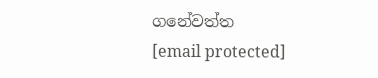ගනේවත්ත
[email protected]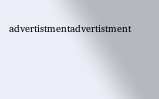advertistmentadvertistment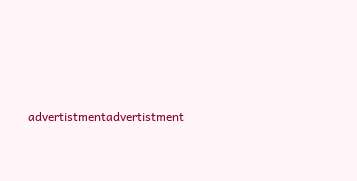advertistmentadvertistment